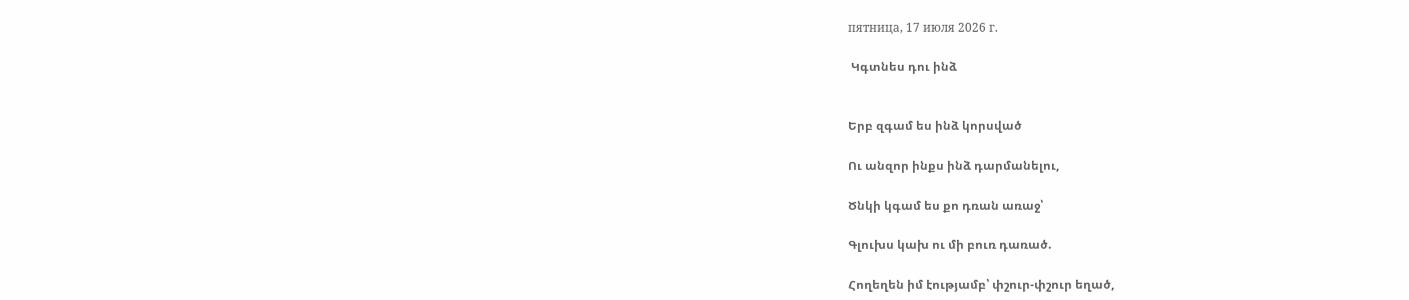пятница, 17 июля 2026 г.

 Կգտնես դու ինձ


Երբ զգամ ես ինձ կորսված

Ու անզոր ինքս ինձ դարմանելու,

Ծնկի կգամ ես քո դռան առաջ՝

Գլուխս կախ ու մի բուռ դառած.

Հողեղեն իմ էությամբ՝ փշուր-փշուր եղած,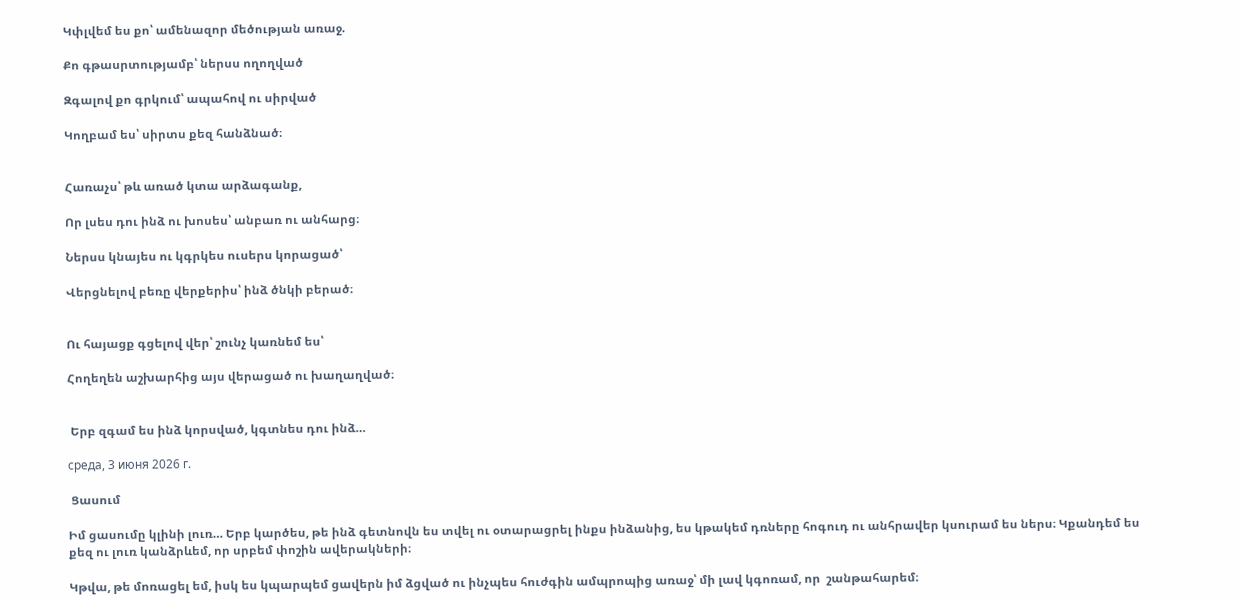Կփլվեմ ես քո՝ ամենազոր մեծության առաջ.

Քո գթասրտությամբ՝ ներսս ողողված

Զգալով քո գրկում՝ ապահով ու սիրված

Կողբամ ես՝ սիրտս քեզ հանձնած։


Հառաչս՝ թև առած կտա արձագանք,

Որ լսես դու ինձ ու խոսես՝ անբառ ու անհարց։

Ներսս կնայես ու կգրկես ուսերս կորացած՝

Վերցնելով բեռը վերքերիս՝ ինձ ծնկի բերած։


Ու հայացք գցելով վեր՝ շունչ կառնեմ ես՝

Հողեղեն աշխարհից այս վերացած ու խաղաղված։


 Երբ զգամ ես ինձ կորսված, կգտնես դու ինձ…

среда, 3 июня 2026 г.

 Ցասում

Իմ ցասումը կլինի լուռ… Երբ կարծես, թե ինձ գետնովն ես տվել ու օտարացրել ինքս ինձանից, ես կթակեմ դռները հոգուդ ու անհրավեր կսուրամ ես ներս։ Կքանդեմ ես քեզ ու լուռ կանձրևեմ, որ սրբեմ փոշին ավերակների։

Կթվա, թե մոռացել եմ, իսկ ես կպարպեմ ցավերն իմ ձցված ու ինչպես հուժգին ամպրոպից առաջ՝ մի լավ կգոռամ, որ  շանթահարեմ։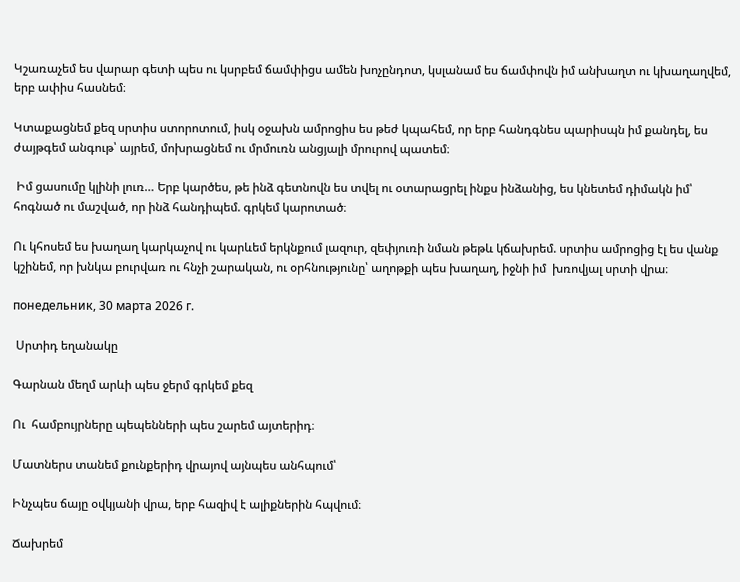Կշառաչեմ ես վարար գետի պես ու կսրբեմ ճամփիցս ամեն խոչընդոտ, կսլանամ ես ճամփովն իմ անխաղտ ու կխաղաղվեմ, երբ ափիս հասնեմ։

Կտաքացնեմ քեզ սրտիս ստորոտում, իսկ օջախն ամրոցիս ես թեժ կպահեմ, որ երբ հանդգնես պարիսպն իմ քանդել, ես ժայթգեմ անգութ՝ այրեմ, մոխրացնեմ ու մրմուռն անցյալի մրուրով պատեմ։

 Իմ ցասումը կլինի լուռ… Երբ կարծես, թե ինձ գետնովն ես տվել ու օտարացրել ինքս ինձանից, ես կնետեմ դիմակն իմ՝ հոգնած ու մաշված, որ ինձ հանդիպեմ. գրկեմ կարոտած։

Ու կհոսեմ ես խաղաղ կարկաչով ու կարևեմ երկնքում լազուր, զեփյուռի նման թեթև կճախրեմ. սրտիս ամրոցից էլ ես վանք կշինեմ, որ խնկա բուրվառ ու հնչի շարական, ու օրհնությունը՝ աղոթքի պես խաղաղ, իջնի իմ  խռովյալ սրտի վրա։

понедельник, 30 марта 2026 г.

 Սրտիդ եղանակը

Գարնան մեղմ արևի պես ջերմ գրկեմ քեզ

Ու  համբույրները պեպենների պես շարեմ այտերիդ։

Մատներս տանեմ քունքերիդ վրայով այնպես անհպում՝

Ինչպես ճայը օվկյանի վրա, երբ հազիվ է ալիքներին հպվում։

Ճախրեմ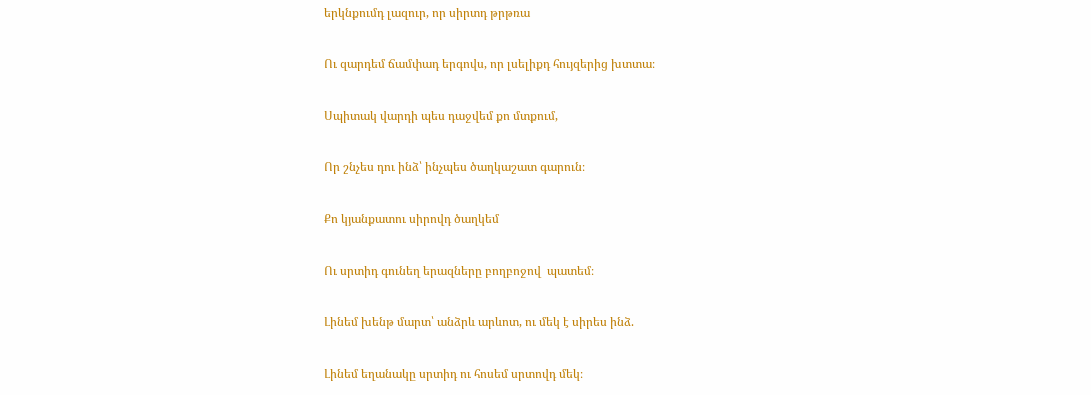երկնքումդ լազուր, որ սիրտդ թրթռա

Ու զարդեմ ճամփադ երգովս, որ լսելիքդ հույզերից խտտա։

Սպիտակ վարդի պես դաջվեմ քո մտքում,

Որ շնչես դու ինձ՝ ինչպես ծաղկաշատ գարուն։

Քո կյանքատու սիրովդ ծաղկեմ

Ու սրտիդ գունեղ երազները բողբոջով  պատեմ։

Լինեմ խենթ մարտ՝ անձրև արևոտ, ու մեկ է սիրես ինձ.

Լինեմ եղանակը սրտիդ ու հոսեմ սրտովդ մեկ։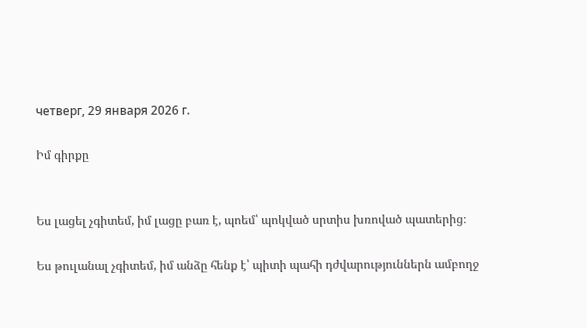четверг, 29 января 2026 г.

Իմ գիրքը


Ես լացել չգիտեմ, իմ լացը բառ է, պոեմ՝ պոկված սրտիս խռոված պատերից։

Ես թուլանալ չգիտեմ, իմ անձը հենք է՝ պիտի պահի դժվարություններն ամբողջ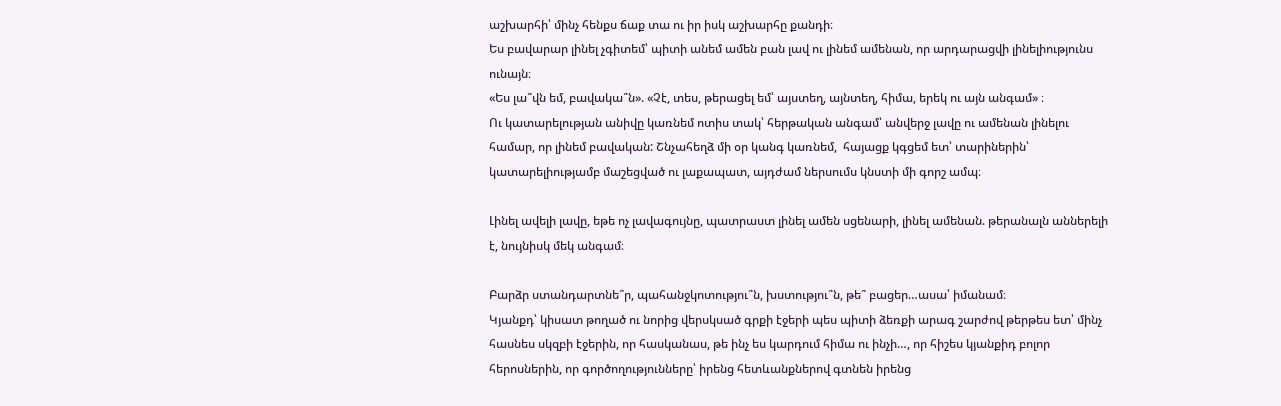աշխարհի՝ մինչ հենքս ճաք տա ու իր իսկ աշխարհը քանդի։
Ես բավարար լինել չգիտեմ՝ պիտի անեմ ամեն բան լավ ու լինեմ ամենան, որ արդարացվի լինելիությունս ունայն։
«Ես լա՞վն եմ, բավակա՞ն». «Չէ, տես, թերացել եմ՝ այստեղ, այնտեղ, հիմա, երեկ ու այն անգամ» ։
Ու կատարելության անիվը կառնեմ ոտիս տակ՝ հերթական անգամ՝ անվերջ լավը ու ամենան լինելու համար, որ լինեմ բավական: Շնչահեղձ մի օր կանգ կառնեմ,  հայացք կգցեմ ետ՝ տարիներին՝  կատարելիությամբ մաշեցված ու լաքապատ, այդժամ ներսումս կնստի մի գորշ ամպ։

Լինել ավելի լավը, եթե ոչ լավագույնը, պատրաստ լինել ամեն սցենարի, լինել ամենան. թերանալն աններելի է, նույնիսկ մեկ անգամ։

Բարձր ստանդարտնե՞ր, պահանջկոտությու՞ն, խստությու՞ն, թե՞ բացեր…ասա՝ իմանամ։
Կյանքդ՝ կիսատ թողած ու նորից վերսկսած գրքի էջերի պես պիտի ձեռքի արագ շարժով թերթես ետ՝ մինչ հասնես սկզբի էջերին, որ հասկանաս, թե ինչ ես կարդում հիմա ու ինչի…, որ հիշես կյանքիդ բոլոր հերոսներին, որ գործողությունները՝ իրենց հետևանքներով գտնեն իրենց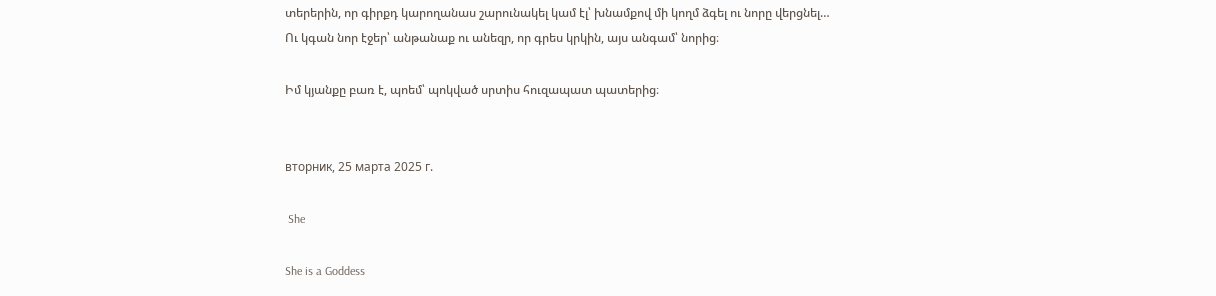տերերին, որ գիրքդ կարողանաս շարունակել կամ էլ՝ խնամքով մի կողմ ձգել ու նորը վերցնել…
Ու կգան նոր էջեր՝ անթանաք ու անեզր, որ գրես կրկին, այս անգամ՝ նորից։

Իմ կյանքը բառ է, պոեմ՝ պոկված սրտիս հուզապատ պատերից։


вторник, 25 марта 2025 г.

 She

She is a Goddess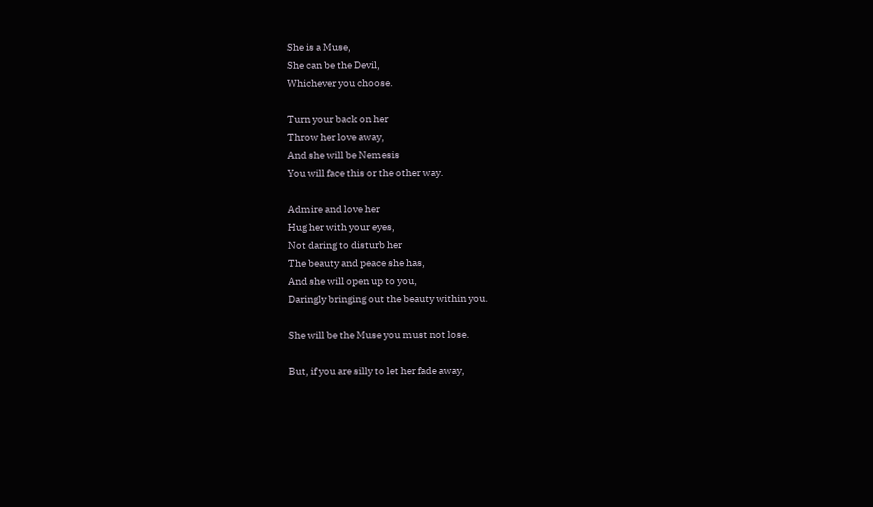She is a Muse,
She can be the Devil,
Whichever you choose.

Turn your back on her
Throw her love away,
And she will be Nemesis
You will face this or the other way.

Admire and love her
Hug her with your eyes,
Not daring to disturb her
The beauty and peace she has,
And she will open up to you,
Daringly bringing out the beauty within you.

She will be the Muse you must not lose.

But, if you are silly to let her fade away,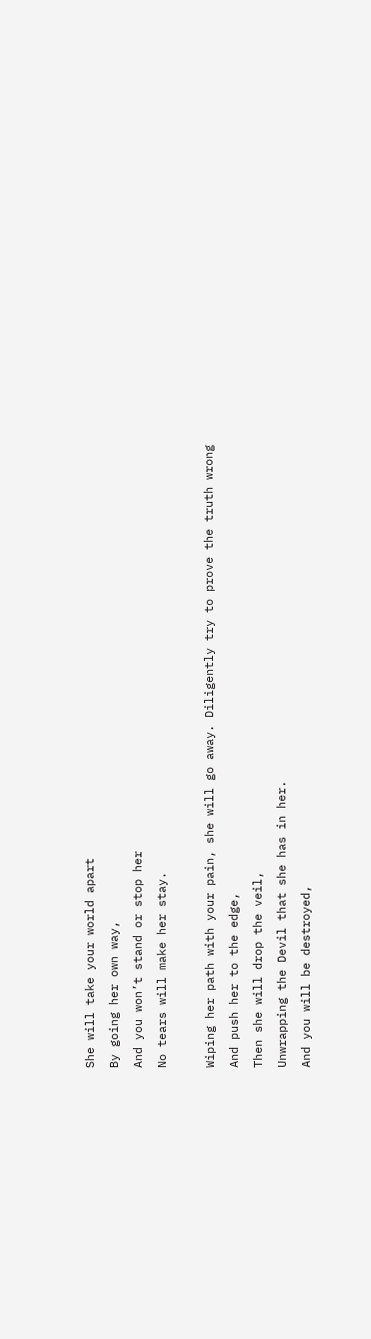She will take your world apart
By going her own way,
And you won’t stand or stop her
No tears will make her stay.

Wiping her path with your pain, she will go away. Diligently try to prove the truth wrong
And push her to the edge,
Then she will drop the veil,
Unwrapping the Devil that she has in her.
And you will be destroyed,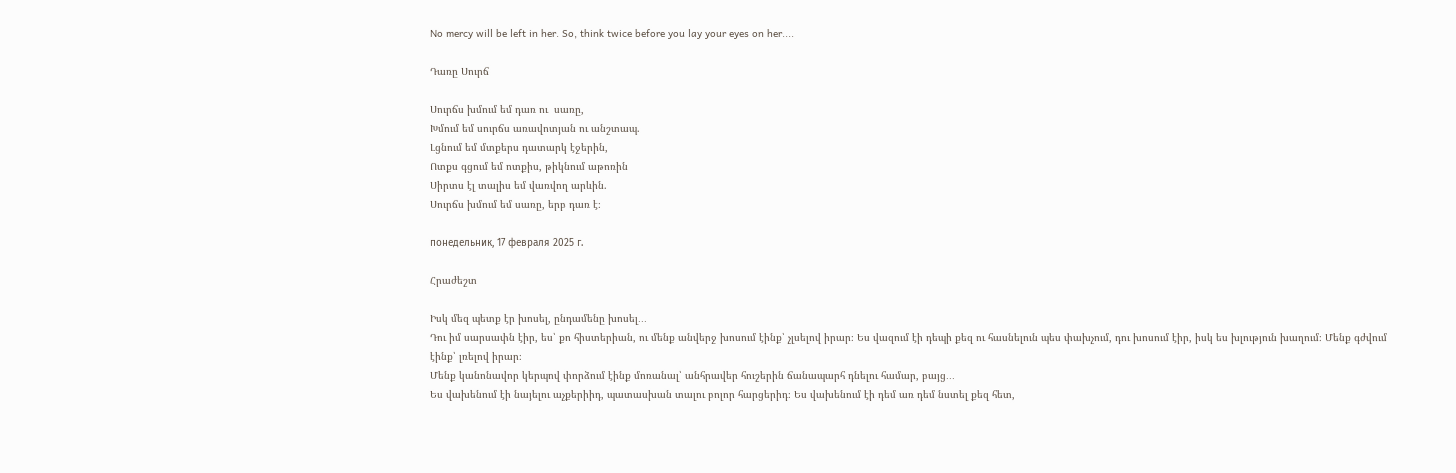No mercy will be left in her. So, think twice before you lay your eyes on her....

Դառը Սուրճ

Սուրճս խմում եմ դառ ու  սառը,
Խմում եմ սուրճս առավոտյան ու անշտապ.
Լցնում եմ մտքերս դատարկ էջերին,
Ոտքս գցում եմ ոտքիս, թիկնում աթոռին
Սիրտս էլ տալիս եմ վառվող արևին.
Սուրճս խմում եմ սառը, երբ դառ է։

понедельник, 17 февраля 2025 г.

Հրաժեշտ

Իսկ մեզ պետք էր խոսել, ընդամենը խոսել․․․
Դու իմ սարսափն էիր, ես՝ քո հիստերիան, ու մենք անվերջ խոսում էինք՝ չլսելով իրար։ Ես վազում էի դեպի քեզ ու հասնելուն պես փախչում, դու խոսում էիր, իսկ ես խլություն խաղում։ Մենք գժվում էինք՝ լռելով իրար։
Մենք կանոնավոր կերպով փորձում էինք մոռանալ՝ անհրավեր հուշերին ճանապարհ դնելու համար, բայց․․․
Ես վախենում էի նայելու աչքերիիդ, պատասխան տալու բոլոր հարցերիդ։ Ես վախենում էի դեմ առ դեմ նստել քեզ հետ,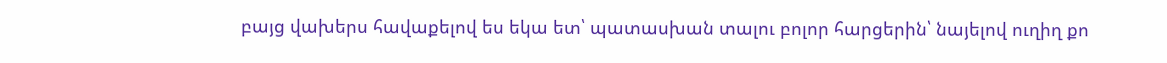բայց վախերս հավաքելով ես եկա ետ՝ պատասխան տալու բոլոր հարցերին՝ նայելով ուղիղ քո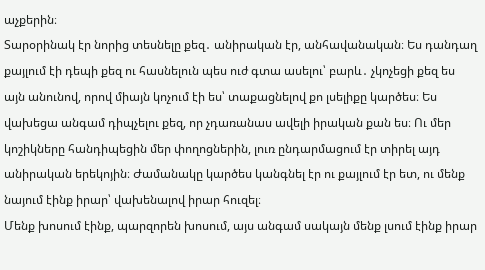աչքերին։
Տարօրինակ էր նորից տեսնելը քեզ․ անիրական էր, անհավանական։ Ես դանդաղ քայլում էի դեպի քեզ ու հասնելուն պես ուժ գտա ասելու՝ բարև․ չկոչեցի քեզ ես այն անունով, որով միայն կոչում էի ես՝ տաքացնելով քո լսելիքը կարծես։ Ես վախեցա անգամ դիպչելու քեզ, որ չդառանաս ավելի իրական քան ես։ Ու մեր կոշիկները հանդիպեցին մեր փողոցներին, լուռ ընդարմացում էր տիրել այդ անիրական երեկոյին։ Ժամանակը կարծես կանգնել էր ու քայլում էր ետ, ու մենք նայում էինք իրար՝ վախենալով իրար հուզել։
Մենք խոսում էինք, պարզորեն խոսում, այս անգամ սակայն մենք լսում էինք իրար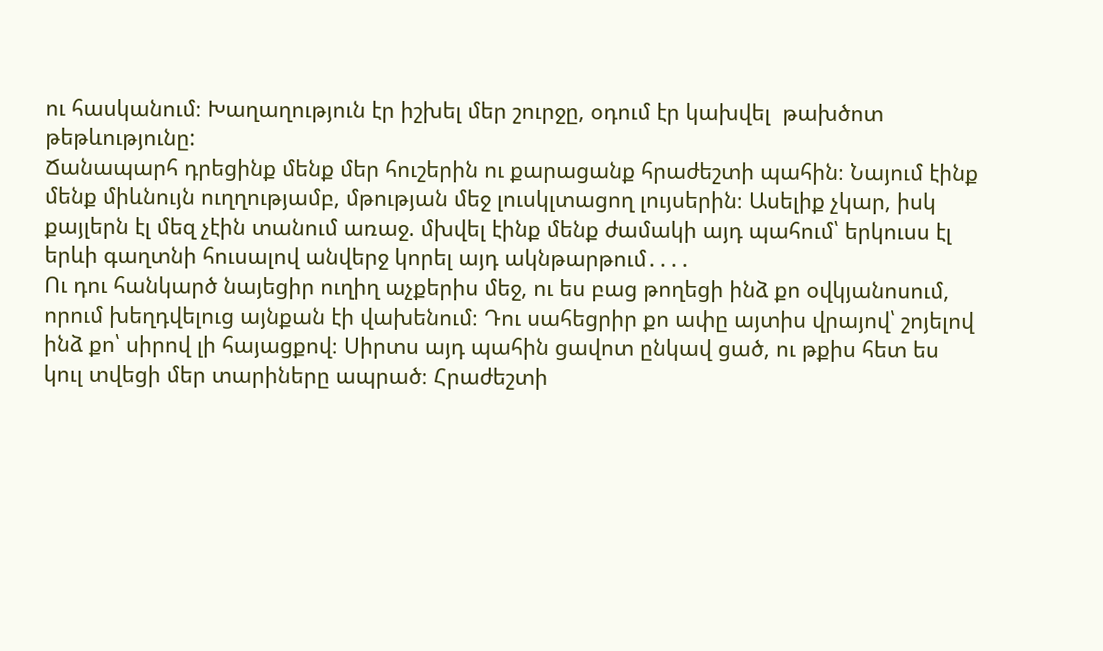ու հասկանում։ Խաղաղություն էր իշխել մեր շուրջը, օդում էր կախվել  թախծոտ  թեթևությունը:
Ճանապարհ դրեցինք մենք մեր հուշերին ու քարացանք հրաժեշտի պահին։ Նայում էինք մենք միևնույն ուղղությամբ, մթության մեջ լուսկլտացող լույսերին։ Ասելիք չկար, իսկ քայլերն էլ մեզ չէին տանում առաջ. մխվել էինք մենք ժամակի այդ պահում՝ երկուսս էլ երևի գաղտնի հուսալով անվերջ կորել այդ ակնթարթում․․․․
Ու դու հանկարծ նայեցիր ուղիղ աչքերիս մեջ, ու ես բաց թողեցի ինձ քո օվկյանոսում, որում խեղդվելուց այնքան էի վախենում։ Դու սահեցրիր քո ափը այտիս վրայով՝ շոյելով ինձ քո՝ սիրով լի հայացքով։ Սիրտս այդ պահին ցավոտ ընկավ ցած, ու թքիս հետ ես կուլ տվեցի մեր տարիները ապրած։ Հրաժեշտի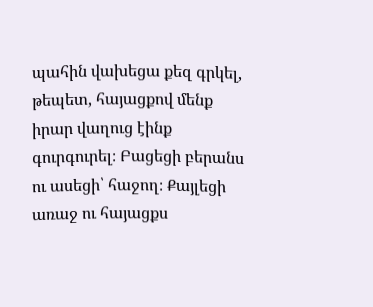պահին վախեցա քեզ գրկել, թեպետ, հայացքով մենք իրար վաղուց էինք գուրգուրել։ Բացեցի բերանս ու ասեցի՝ հաջող։ Քայլեցի առաջ ու հայացքս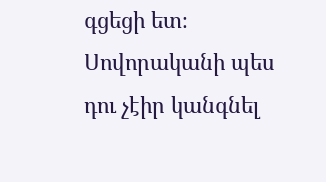գցեցի ետ։ Սովորականի պես դու չէիր կանգնել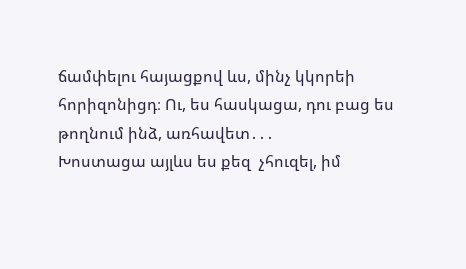ճամփելու հայացքով ևս, մինչ կկորեի հորիզոնիցդ։ Ու, ես հասկացա, դու բաց ես թողնում ինձ, առհավետ․․․
Խոստացա այլևս ես քեզ  չհուզել, իմ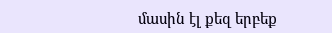մասին էլ քեզ երբեք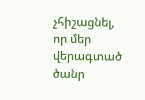չհիշացնել, որ մեր վերագտած ծանր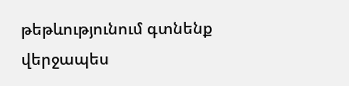թեթևությունում գտնենք վերջապես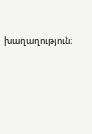խաղաղություն։